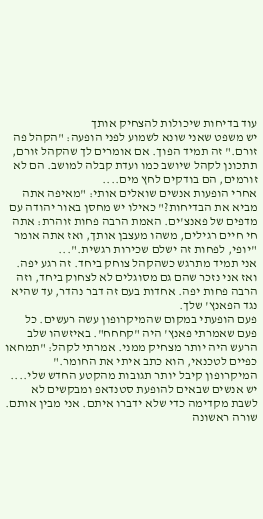עוד בדיחות שיכולות להצחיק אותך
יש משפט שאני שונא לשמוע לפני הופעה: "הקהל פה זורם." זה תמיד הפוך. אם אומרים לך שהקהל זורם, תתכונן לקהל שיושב כמו ועדת קבלה למושב. הם לא זורמים, הם בודקים לחץ מים....
אחרי הופעות אנשים שואלים אותי: "מאיפה אתה מביא את הבדיחות?" כאילו יש מחסן באור יהודה עם מדפים של פאנצ'ים. האמת הרבה פחות זוהרת: אתה חי חיים רגילים, משהו מעצבן אותך, ואז אתה אומר "יופי, לפחות זה ישלם שכירות רגשית."...
אני תמיד מתרגש כשהקהל צוחק ביחד. זה רגע יפה. ואז אני נזכר שהם גם מסוגלים לא לצחוק ביחד, וזה הרבה פחות יפה. אחדות בעם זה דבר נהדר, עד שהיא נגד הפאנץ' שלך.
פעם הופעתי במקום שהמיקרופון עשה רעשים. כל פעם שאמרתי פאנץ' היה "קחחח". באיזשהו שלב הרעש היה יותר מצחיק ממני. אמרתי לקהל: "תמחאו כפיים לטכנאי, הוא כתב איתי את החומר." המיקרופון קיבל יותר תגובות מהקטע החדש שלי....
יש אנשים שבאים להופעת סטנדאפ ומבקשים לא לשבת מקדימה כדי שלא ידברו איתם. אני מבין אותם. שורה ראשונה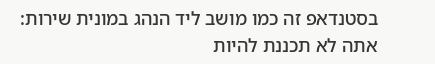בסטנדאפ זה כמו מושב ליד הנהג במונית שירות: אתה לא תכננת להיות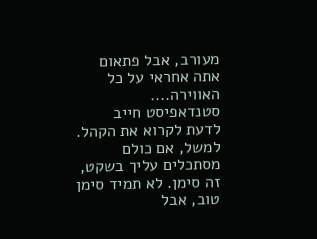מעורב, אבל פתאום אתה אחראי על כל האווירה....
סטנדאפיסט חייב לדעת לקרוא את הקהל. למשל, אם כולם מסתכלים עליך בשקט, זה סימן. לא תמיד סימן טוב, אבל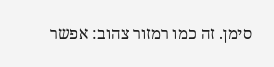סימן. זה כמו רמזור צהוב: אפשר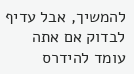להמשיך, אבל עדיף לבדוק אם אתה עומד להידרס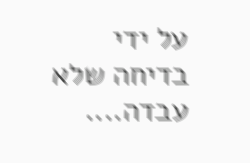על ידי בדיחה שלא עבדה....